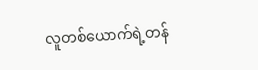လူတစ်ယောက်ရဲ့တန်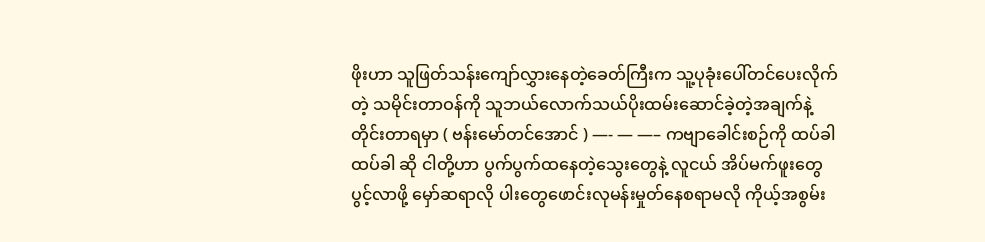ဖိုးဟာ သူဖြတ်သန်းကျော်လွှားနေတဲ့ခေတ်ကြီးက သူ့ပုခုံးပေါ်တင်ပေးလိုက်တဲ့ သမိုင်းတာဝန်ကို သူဘယ်လောက်သယ်ပိုးထမ်းဆောင်ခဲ့တဲ့အချက်နဲ့တိုင်းတာရမှာ ( ဗန်းမော်တင်အောင် ) —- — —– ကဗျာခေါင်းစဉ်ကို ထပ်ခါထပ်ခါ ဆို ငါတို့ဟာ ပွက်ပွက်ထနေတဲ့သွေးတွေနဲ့ လူငယ် အိပ်မက်ဖူးတွေ ပွင့်လာဖို့ မှော်ဆရာလို ပါးတွေဖောင်းလုမန်းမှုတ်နေစရာမလို ကိုယ့်အစွမ်း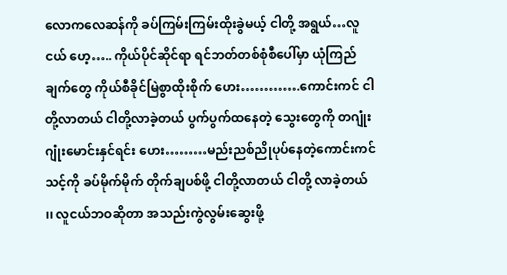လောကလေဆန်ကို ခပ်ကြမ်းကြမ်းထိုးခွဲမယ့် ငါတို့ အရွယ်…လူငယ် ဟေ့….. ကိုယ်ပိုင်ဆိုင်ရာ ရင်ဘတ်တစ်စုံစီပေါ်မှာ ယုံကြည်ချက်တွေ ကိုယ်စီခိုင်မြဲစွာထိုးစိုက် ဟေး………….ကောင်းကင် ငါတို့လာတယ် ငါတို့လာခဲ့တယ် ပွက်ပွက်ထနေတဲ့ သွေးတွေကို တဂျုံးဂျုံးမောင်းနှင်ရင်း ဟေး………မည်းညစ်ညိုပုပ်နေတဲ့ကောင်းကင် သင့်ကို ခပ်မိုက်မိုက် တိုက်ချပစ်ဖို့ ငါတို့လာတယ် ငါတို့ လာခဲ့တယ် ၊၊ လူငယ်ဘဝဆိုတာ အသည်းကွဲလွမ်းဆွေးဖို့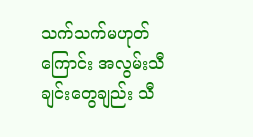သက်သက်မဟုတ်ကြောင်း အလွမ်းသီချင်းတွေချည်း သီ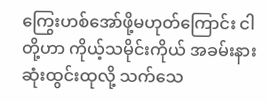ကြွေးဟစ်အော်ဖို့မဟုတ်ကြောင်း ငါတို့ဟာ ကိုယ့်သမိုင်းကိုယ် အခမ်းနားဆုံးထွင်းထုလို့ သက်သေ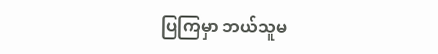ပြကြမှာ ဘယ်သူမ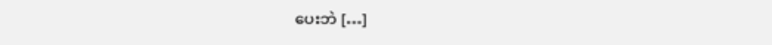ပေးဘဲ […]